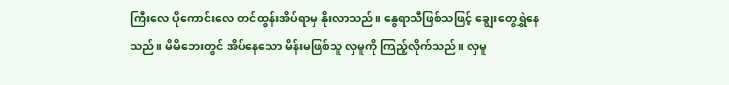ကြီးလေ ပိုကောင်းလေ တင်ထွန်းအိပ်ရာမှ နိုးလာသည်။ နွေရာသီဖြစ်သဖြင့် ချွေးတွေရွှဲနေသည်။ မိမိဘေးတွင် အိပ်နေသော မိန်းမဖြစ်သူ လှမူကို ကြည့်လိုက်သည်။ လှမူ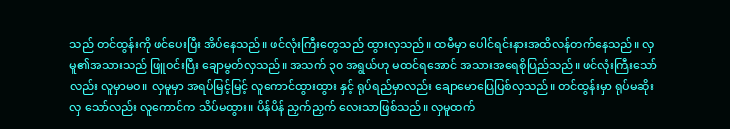သည် တင်ထွန်းကို ဖင်ပေးပြီး အိပ်နေသည်။ ဖင်လုံးကြီးတွေသည် ထွားလှသည်။ ထမီမှာ ပေါင်ရင်းနားအထိလန်တက်နေသည်။ လှမူ၏အသားသည် ဖြူဝင်းပြီး ချောမွတ်လှသည်။ အသက် ၃၀ အရွယ်ဟု မထင်ရအောင် အသားအရေစိုပြည်သည်။ ဖင်လုံးကြီးသော်လည်း လူမှာမဝ။ လှမူမှာ အရပ်မြင့်မြင့် လူကောင်ထွားထွား နှင့် ရုပ်ရည်မှာလည်း ချောမောပြေပြစ်လှသည်။ တင်ထွန်းမှာ ရုပ်မဆိုးလှ သော်လည်း လူကောင်က သိပ်မထွား။ ပိန်ပိန် ညှက်ညှက် လေးသာဖြစ်သည်။ လှမူထက်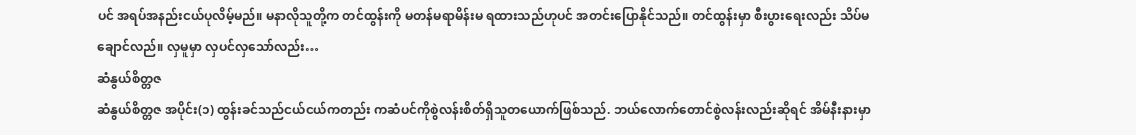ပင် အရပ်အနည်းငယ်ပုလိမ့်မည်။ မနာလိုသူတို့က တင်ထွန်းကို မတန်မရာမိန်းမ ရထားသည်ဟုပင် အတင်းပြောနိုင်သည်။ တင်ထွန်းမှာ စီးပွားရေးလည်း သိပ်မချောင်လည်။ လှမူမှာ လှပင်လှသော်လည်း…
ဆံနွယ်စိတ္တဇ
ဆံနွယ်စိတ္တဇ အပိုင်း(၁) ထွန်းခင်သည်ငယ်ငယ်ကတည်း ကဆံပင်ကိုစွဲလန်းစိတ်ရှိသူတယောက်ဖြစ်သည်. ဘယ်လောက်တောင်စွဲလန်းလည်းဆိုရင် အိမ်နီးနားမှာ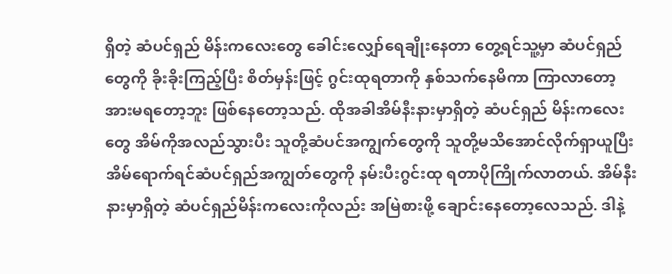ရှိတဲ့ ဆံပင်ရှည် မိန်းကလေးတွေ ခေါင်းလျှော်ရေချိုးနေတာ တွေ့ရင်သူ့မှာ ဆံပင်ရှည်တွေကို ခိုးခိုးကြည့်ပြီး စိတ်မှန်းဖြင့် ဂွင်းထုရတာကို နှစ်သက်နေမိကာ ကြာလာတော့အားမရတော့ဘူး ဖြစ်နေတော့သည်. ထိုအခါအိမ်နီးနားမှာရှိတဲ့ ဆံပင်ရှည် မိန်းကလေးတွေ အိမ်ကိုအလည်သွားပီး သူတို့ဆံပင်အကျွက်တွေကို သူတို့မသိအောင်လိုက်ရှာယူပြီး အိမ်ရောက်ရင်ဆံပင်ရှည်အကျွတ်တွေကို နမ်းပီးဂွင်းထု ရတာပိုကြိုက်လာတယ်. အိမ်နီးနားမှာရှိတဲ့ ဆံပင်ရှည်မိန်းကလေးကိုလည်း အမြဲစားဖို့ ချောင်းနေတော့လေသည်. ဒါနဲ့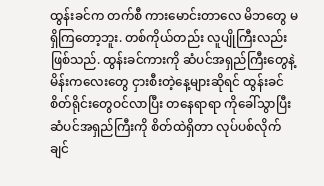ထွန်းခင်က တက်စီ ကားမောင်းတာလေ မိဘတွေ မရှိကြတော့ဘူး. တစ်ကိုယ်တည်း လူပျိုကြီးလည်းဖြစ်သည်. ထွန်းခင်ကားကို ဆံပင်အရှည်ကြီးတွေနဲ့ မိန်းကလေးတွေ ငှားစီးတဲ့နေ့များဆိုရင် ထွန်းခင်စိတ်ရိုင်းတွေဝင်လာပြီး တနေရာရာ ကိုခေါ်သွာပြီး ဆံပင်အရှည်ကြီးကို စိတ်ထဲရှိတာ လုပ်ပစ်လိုက်ချင်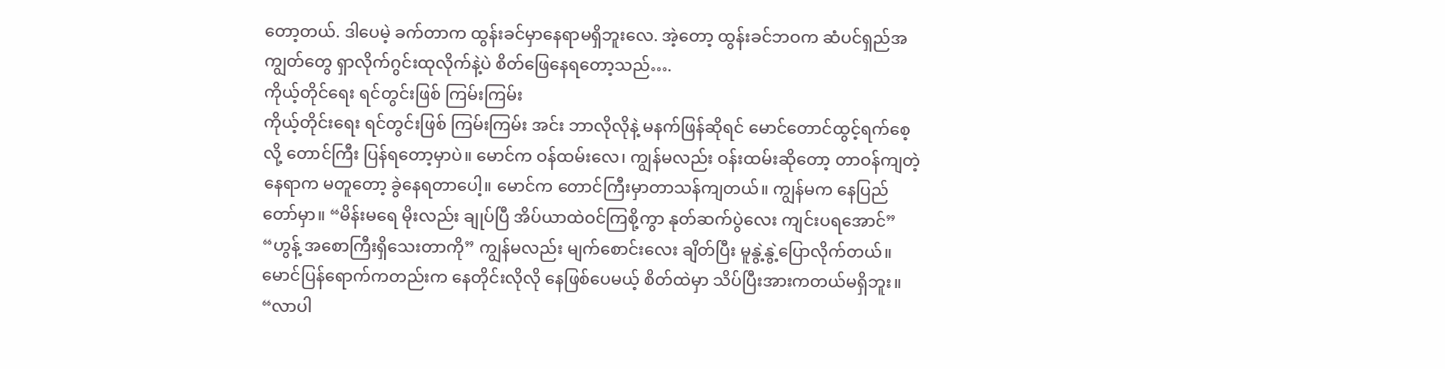တော့တယ်. ဒါပေမဲ့ ခက်တာက ထွန်းခင်မှာနေရာမရှိဘူးလေ. အဲ့တော့ ထွန်းခင်ဘဝက ဆံပင်ရှည်အကျွတ်တွေ ရှာလိုက်ဂွင်းထုလိုက်နဲ့ပဲ စိတ်ဖြေနေရတော့သည်….
ကိုယ့်တိုင်ရေး ရင်တွင်းဖြစ် ကြမ်းကြမ်း
ကိုယ့်တိုင်းရေး ရင်တွင်းဖြစ် ကြမ်းကြမ်း အင်း ဘာလိုလိုနဲ့ မနက်ဖြန်ဆိုရင် မောင်တောင်ထွင့်ရက်စေ့လို့ တောင်ကြီး ပြန်ရတော့မှာပဲ။ မောင်က ဝန်ထမ်းလေ၊ ကျွန်မလည်း ဝန်းထမ်းဆိုတော့ တာဝန်ကျတဲ့နေရာက မတူတော့ ခွဲနေရတာပေါ့။ မောင်က တောင်ကြီးမှာတာသန်ကျတယ်။ ကျွန်မက နေပြည်တော်မှာ။ “မိန်းမရေ မိုးလည်း ချုပ်ပြီ အိပ်ယာထဲဝင်ကြစို့ကွာ နုတ်ဆက်ပွဲလေး ကျင်းပရအောင်” “ဟွန့် အစောကြီးရှိသေးတာကို” ကျွန်မလည်း မျက်စောင်းလေး ချိတ်ပြီး မူနွဲ့နွဲ့ပြောလိုက်တယ်။ မောင်ပြန်ရောက်ကတည်းက နေတိုင်းလိုလို နေဖြစ်ပေမယ့် စိတ်ထဲမှာ သိပ်ပြီးအားကတယ်မရှိဘူး။ “လာပါ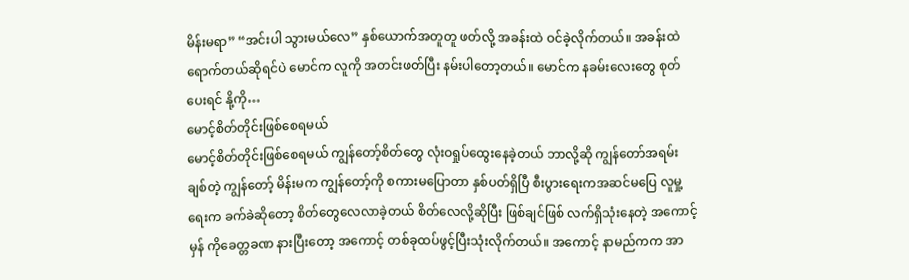မိန်းမရာ” “အင်းပါ သွားမယ်လေ” နှစ်ယောက်အတူတူ ဖတ်လို့ အခန်းထဲ ဝင်ခဲ့လိုက်တယ်။ အခန်းထဲ ရောက်တယ်ဆိုရင်ပဲ မောင်က လူကို အတင်းဖတ်ပြီး နမ်းပါတော့တယ်။ မောင်က နခမ်းလေးတွေ စုတ်ပေးရင် နို့ကို…
မောင့်စိတ်တိုင်းဖြစ်စေရမယ်
မောင့်စိတ်တိုင်းဖြစ်စေရမယ် ကျွန်တော့်စိတ်တွေ လုံးဝရှုပ်ထွေးနေခဲ့တယ် ဘာလို့ဆို ကျွန်တော်အရမ်းချစ်တဲ့ ကျွန်တော့် မိန်းမက ကျွန်တော့်ကို စကားမပြောတာ နှစ်ပတ်ရှိပြီ စီးပွားရေးကအဆင်မပြေ လူမှု့ရေးက ခက်ခဲဆိုတော့ စိတ်တွေလေလာခဲ့တယ် စိတ်လေလို့ဆိုပြီး ဖြစ်ချင်ဖြစ် လက်ရှိသုံးနေတဲ့ အကောင့်မှန် ကိုခေတ္တခဏ နားပြီးတော့ အကောင့် တစ်ခုထပ်ဖွင့်ပြီးသုံးလိုက်တယ်။ အကောင့် နာမည်ကက အာ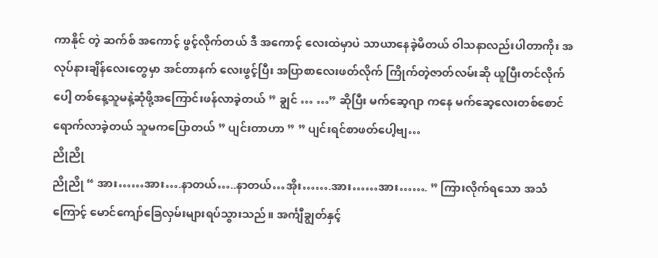ကာနိုင် တဲ့ ဆက်စ် အကောင့် ဖွင့်လိုက်တယ် ဒီ အကောင့် လေးထဲမှာပဲ သာယာနေခဲ့မိတယ် ဝါသနာလည်းပါတာကိုး အလုပ်နားချိန်လေးတွေမှာ အင်တာနက် လေးဖွင့်ပြီး အပြာစာလေးဖတ်လိုက် ကြိုက်တဲ့ဇာတ်လမ်းဆို ယူပြီးတင်လိုက်ပေါ့ တစ်နေ့သူမနဲ့ဆုံဖို့အကြောင်းဖန်လာခဲ့တယ် ” ချွင် … …” ဆိုပြီး မက်ဆေ့ဂျာ ကနေ မက်ဆေ့လေးတစ်စောင်ရောက်လာခဲ့တယ် သူမကပြောတယ် ” ပျင်းတာဟာ ” ” ပျင်းရင်စာဖတ်ပေါ့ဗျ…
ညိုညို
ညိုညို “ အား……အား….နာတယ်…..နာတယ်…အိုး…….အား……အား……. ” ကြားလိုက်ရသော အသံကြောင့် မောင်ကျော်ခြေလှမ်းများရပ်သွားသည်။ အင်္ကျီချွတ်နှင့်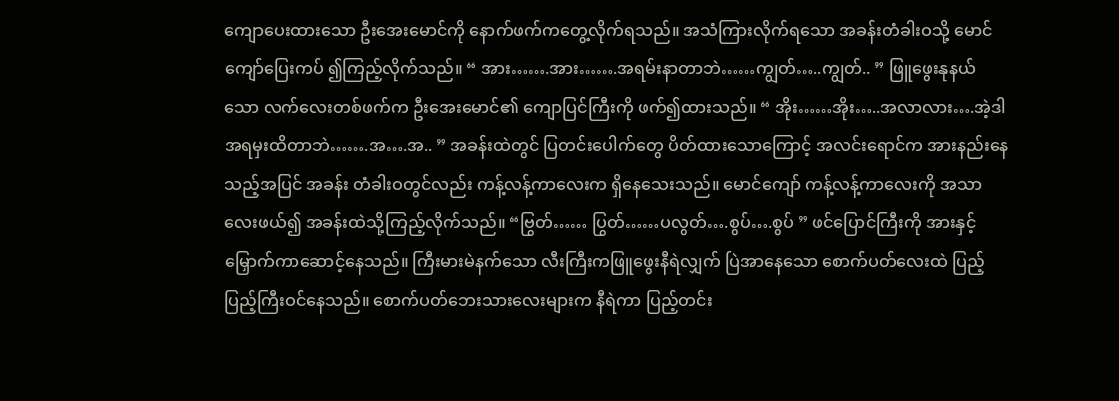ကျောပေးထားသော ဦးအေးမောင်ကို နောက်ဖက်ကတွေ့လိုက်ရသည်။ အသံကြားလိုက်ရသော အခန်းတံခါးဝသို့ မောင်ကျော်ပြေးကပ် ၍ကြည့်လိုက်သည်။ “ အား…….အား…….အရမ်းနာတာဘဲ……ကျွတ်…..ကျွတ်.. ” ဖြူဖွေးနုနယ်သော လက်လေးတစ်ဖက်က ဦးအေးမောင်၏ ကျောပြင်ကြီးကို ဖက်၍ထားသည်။ “ အိုး……အိုး…..အလာလား….အဲ့ဒါအရမှးထိတာဘဲ…….အ….အ.. ” အခန်းထဲတွင် ပြတင်းပေါက်တွေ ပိတ်ထားသောကြောင့် အလင်းရောင်က အားနည်းနေသည့်အပြင် အခန်း တံခါးဝတွင်လည်း ကန့်လန့်ကာလေးက ရှိနေသေးသည်။ မောင်ကျော် ကန့်လန့်ကာလေးကို အသာလေးဖယ်၍ အခန်းထဲသို့ကြည့်လိုက်သည်။ “ဗြွတ်…… ပြွတ်……ပလွတ်….စွပ်….စွပ် ” ဖင်ပြောင်ကြီးကို အားနှင့်မြှောက်ကာဆောင့်နေသည်။ ကြီးမားမဲနက်သော လီးကြီးကဖြူဖွေးနီရဲလျှက် ပြဲအာနေသော စောက်ပတ်လေးထဲ ပြည့်ပြည့်ကြီးဝင်နေသည်။ စောက်ပတ်ဘေးသားလေးများက နီရဲကာ ပြည့်တင်း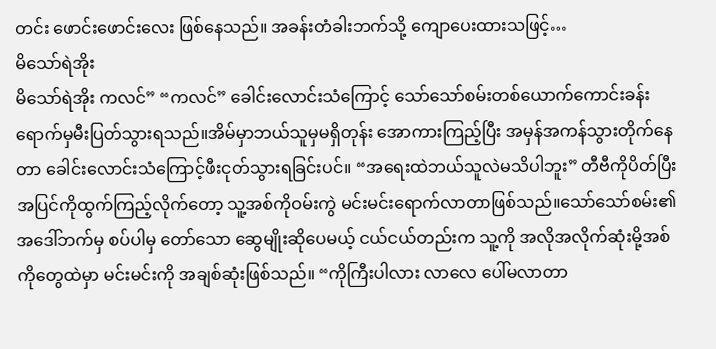တင်း ဖောင်းဖောင်းလေး ဖြစ်နေသည်။ အခန်းတံခါးဘက်သို့ ကျောပေးထားသဖြင့်…
မိသော်ရဲအိုး
မိသော်ရဲအိုး ကလင်” “ကလင်” ခေါင်းလောင်းသံကြောင့် သော်သော်စမ်းတစ်ယောက်ကောင်းခန်းရောက်မှမီးပြတ်သွားရသည်။အိမ်မှာဘယ်သူမှမရှိတုန်း အောကားကြည့်ပြီး အမှန်အကန်သွားတိုက်နေတာ ခေါင်းလောင်းသံကြောင့်ဖီးငုတ်သွားရခြင်းပင်။ “အရေးထဲဘယ်သူလဲမသိပါဘူး” တီဗီကိုပိတ်ပြီး အပြင်ကိုထွက်ကြည့်လိုက်တော့ သူ့အစ်ကိုဝမ်းကွဲ မင်းမင်းရောက်လာတာဖြစ်သည်။သော်သော်စမ်း၏ အဒေါ်ဘက်မှ စပ်ပါမှ တော်သော ဆွေမျိုးဆိုပေမယ့် ငယ်ငယ်တည်းက သူ့ကို အလိုအလိုက်ဆုံးမို့အစ်ကိုတွေထဲမှာ မင်းမင်းကို အချစ်ဆုံးဖြစ်သည်။ “ကိုကြီးပါလား လာလေ ပေါ်မလာတာ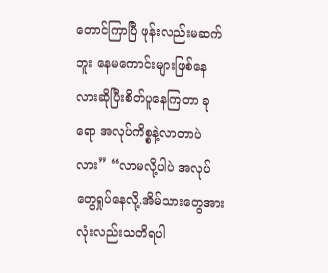တောင်ကြာပြီ ဖုန်းလည်းမဆက်ဘူး နေမကောင်းများဖြစ်နေလားဆိုပြီးစိတ်ပူနေကြတာ ခုရော အလုပ်ကိစ္စနဲ့လာတာပဲလား” “လာမလို့ပါပဲ အလုပ်တွေရှုပ်နေလို့.အိမ်သားတွေအားလုံးလည်းသတိရပါ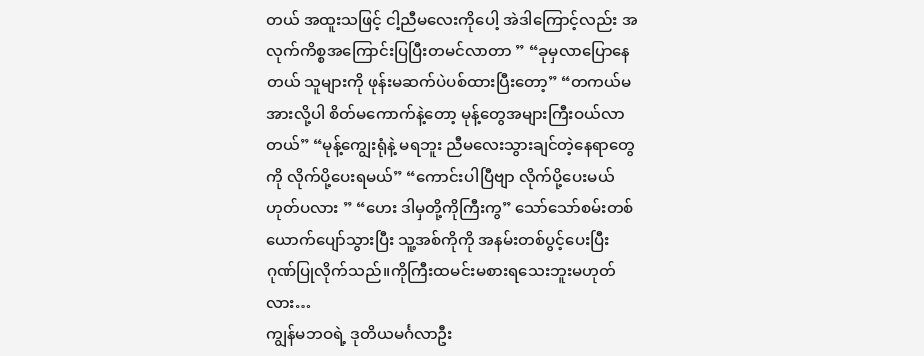တယ် အထူးသဖြင့် ငါ့ညီမလေးကိုပေါ့ အဲဒါကြောင့်လည်း အလုက်ကိစ္စအကြောင်းပြပြီးတမင်လာတာ ” “ခုမှလာပြောနေတယ် သူများကို ဖုန်းမဆက်ပဲပစ်ထားပြီးတော့” “တကယ်မအားလို့ပါ စိတ်မကောက်နဲ့တော့ မုန့်တွေအများကြီးဝယ်လာတယ်” “မုန့်ကျွေးရုံနဲ့ မရဘူး ညီမလေးသွားချင်တဲ့နေရာတွေကို လိုက်ပို့ပေးရမယ်” “ကောင်းပါပြီဗျာ လိုက်ပို့ပေးမယ်ဟုတ်ပလား ” “ဟေး ဒါမှတို့ကိုကြီးကွ” သော်သော်စမ်းတစ်ယောက်ပျော်သွားပြီး သူ့အစ်ကိုကို အနမ်းတစ်ပွင့်ပေးပြီး ဂုဏ်ပြုလိုက်သည်။ကိုကြီးထမင်းမစားရသေးဘူးမဟုတ်လား…
ကျွန်မဘဝရဲ့ ဒုတိယမင်္ဂလာဦး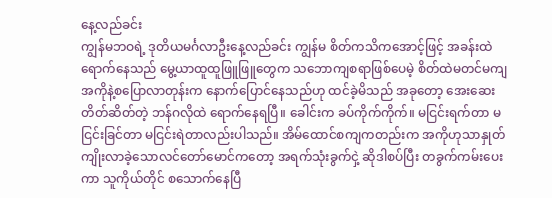နေ့လည်ခင်း
ကျွန်မဘဝရဲ့ ဒုတိယမင်္ဂလာဦးနေ့လည်ခင်း ကျွန်မ စိတ်ကသိကအောင့်ဖြင့် အခန်းထဲရောက်နေသည် မွေ့ယာထူထူဖြူဖြူတွေက သဘောကျစရာဖြစ်ပေမဲ့ စိတ်ထဲမတင်မကျ အကိုနဲ့စပြောလာတုန်းက နောက်ပြောင်နေသည်ဟု ထင်ခဲ့မိသည် အခုတော့ အေးဆေးတိတ်ဆိတ်တဲ့ ဘန်ဂလိုထဲ ရောက်နေရပြီ။ ခေါင်းက ခပ်ကိုက်ကိုက်။ မငြင်းရက်တာ မငြင်းခြင်တာ မငြင်းရဲတာလည်းပါသည်။ အိမ်ထောင်စကျကတည်းက အကိုဟုသာနှုတ်ကျိုးလာခဲ့သောလင်တော်မောင်ကတော့ အရက်သုံးခွက်ငှဲ့ ဆိုဒါစပ်ပြီး တခွက်ကမ်းပေးကာ သူကိုယ်တိုင် စသောက်နေပြီ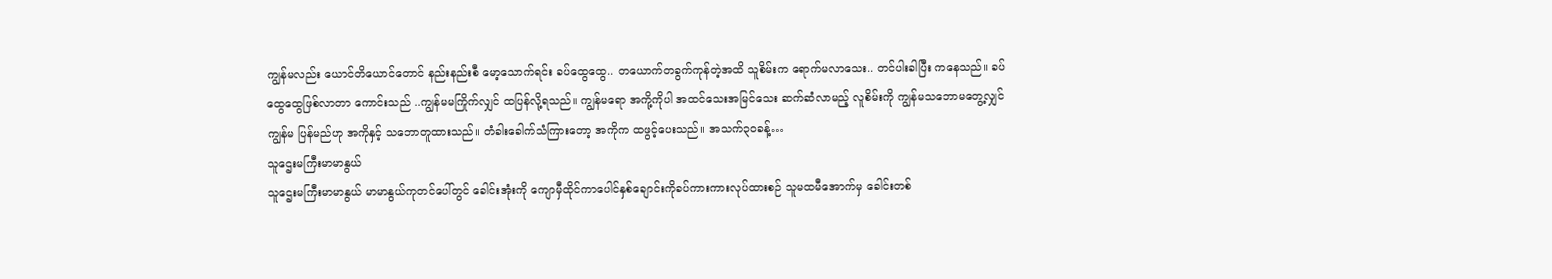ကျွန်မလည်း ယောင်တိယောင်တောင် နည်းနည်းစီ မော့သောက်ရင်း ခပ်ထွေထွေ.. တယောက်တခွက်ကုန်တဲ့အထိ သူစိမ်းက ရောက်မလာသေး.. တင်ပါးခါပြီး ကနေသည်။ ခပ်ထွေထွေဖြစ်လာတာ ကောင်းသည် ..ကျွန်မမကြိုက်လျှင် ထပြန်လို့ရသည်။ ကျွန်မရော အကို့ကိုပါ အထင်သေးအမြင်သေး ဆက်ဆံလာမည့် လူစိမ်းကို ကျွန်မသဘောမတွေ့လျှင် ကျွန်မ ပြန်မည်ဟု အကိုနှင့် သဘောတူထားသည်။ တံခါးခေါက်သံကြားတော့ အကိုက ထဖွင့်ပေးသည်။ အသက်၃၀ခန့်…
သူဌေးမကြီးမာမာနွယ်
သူဌေးမကြီးမာမာနွယ် မာမာနွယ်ကုတင်ပေါ်တွင် ခေါင်းအုံးကို ကျောမှီထိုင်ကာပေါင်နှစ်ချောင်းကိုခပ်ကားကားလုပ်ထားစဉ် သူမထမီအောက်မှ ခေါင်းတစ်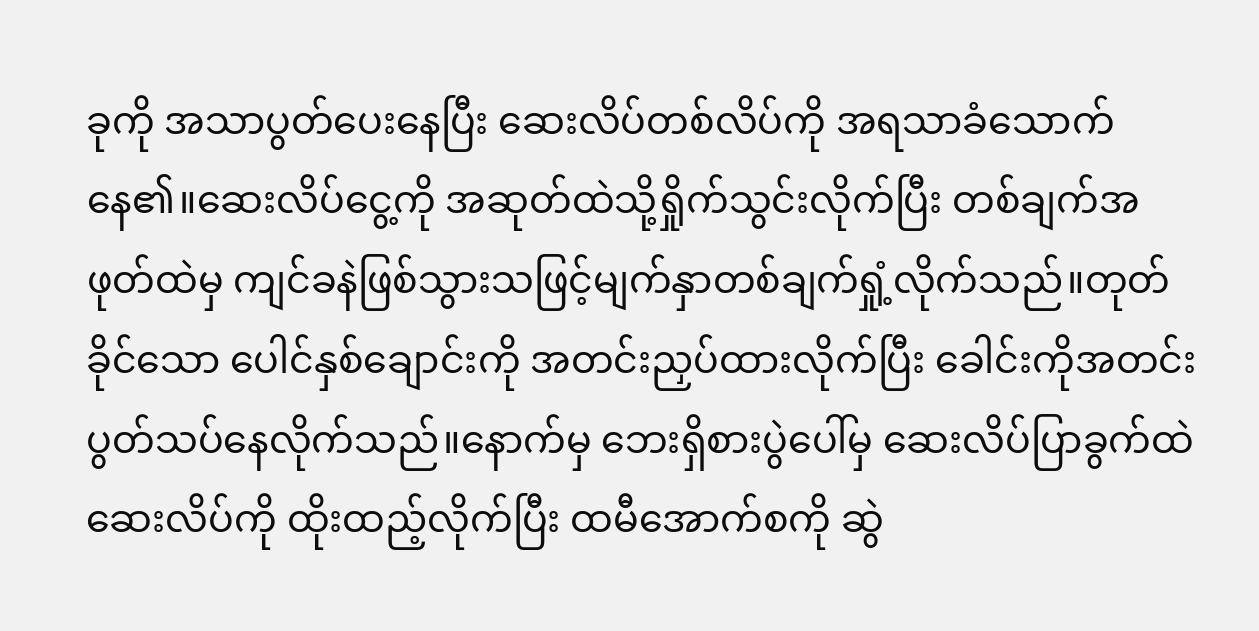ခုကို အသာပွတ်ပေးနေပြီး ဆေးလိပ်တစ်လိပ်ကို အရသာခံသောက် နေ၏။ဆေးလိပ်ငွေ့ကို အဆုတ်ထဲသို့ရှိုက်သွင်းလိုက်ပြီး တစ်ချက်အဖုတ်ထဲမှ ကျင်ခနဲဖြစ်သွားသဖြင့်မျက်နှာတစ်ချက်ရှုံ့လိုက်သည်။တုတ်ခိုင်သော ပေါင်နှစ်ချောင်းကို အတင်းညှပ်ထားလိုက်ပြီး ခေါင်းကိုအတင်းပွတ်သပ်နေလိုက်သည်။နောက်မှ ဘေးရှိစားပွဲပေါ်မှ ဆေးလိပ်ပြာခွက်ထဲ ဆေးလိပ်ကို ထိုးထည့်လိုက်ပြီး ထမီအောက်စကို ဆွဲ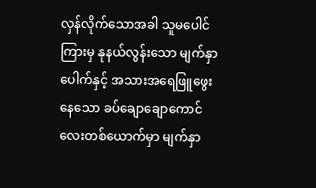လှန်လိုက်သောအခါ သူမပေါင်ကြားမှ နုနယ်လွန်းသော မျက်နှာပေါက်နှင့် အသားအရေဖြူဖွေးနေသော ခပ်ချောချောကောင်လေးတစ်ယောက်မှာ မျက်နှာ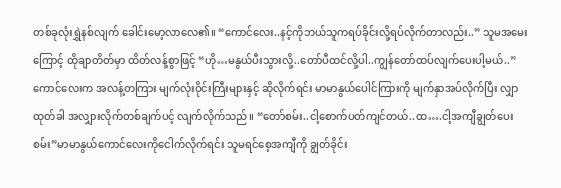တစ်ခုလုံးရွှဲနစ်လျက် ခေါင်းမော့လာလေ၏။ “ကောင်လေး..နင့်ကိုဘယ်သူကရပ်ခိုင်းလို့ရပ်လိုက်တာလည်း..” သူမအမေးကြောင့် ထိုချာတိတ်မှာ ထိတ်လန့်စွာဖြင့် “ဟို…မနွယ်ပီးသွားလို့..တော်ပီထင်လို့ပါ..ကျွန်တော်ထပ်လျက်ပေးပါ့မယ်..”ကောင်လေးက အလန့်တကြား မျက်လုံးဝိုင်းကြီးများနှင့် ဆိုလိုက်ရင်း မာမာနွယ်ပေါင်ကြားကို မျက်နှာအပ်လိုက်ပြီး လျှာထုတ်ခါ အလျှားလိုက်တစ်ချက်ပင့် လျက်လိုက်သည်။ “တော်စမ်း..ငါ့စောက်ပတ်ကျင်တယ်..ထ….ငါ့အကျီချွတ်ပေးစမ်း”မာမာနွယ်ကောင်လေးကိုငေါက်လိုက်ရင်း သူမရင်စေ့အကျီကို ချွတ်ခိုင်း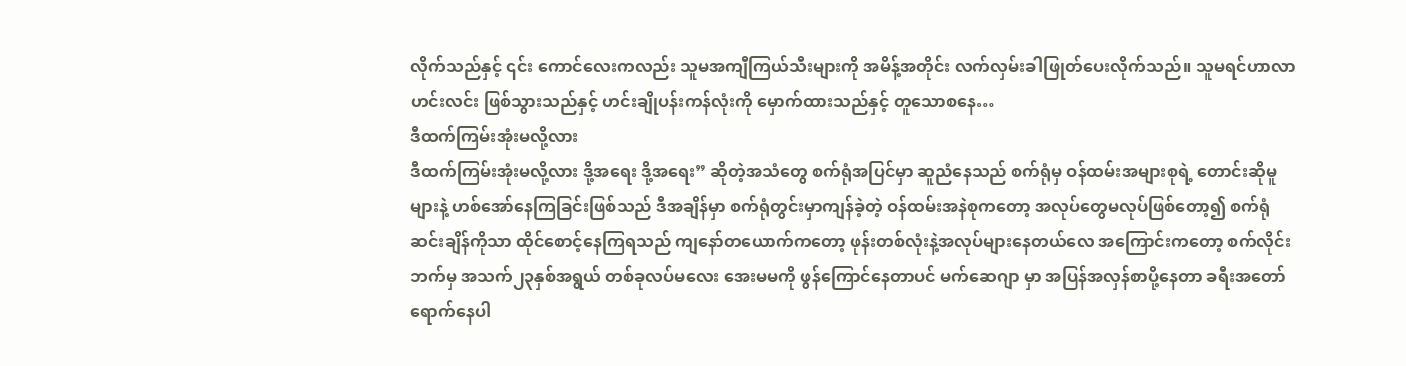လိုက်သည်နှင့် ၎င်း ကောင်လေးကလည်း သူမအကျီကြယ်သီးများကို အမိန့်အတိုင်း လက်လှမ်းခါဖြုတ်ပေးလိုက်သည်။ သူမရင်ဟာလာဟင်းလင်း ဖြစ်သွားသည်နှင့် ဟင်းချိုပန်းကန်လုံးကို မှောက်ထားသည်နှင့် တူသောစနေ…
ဒီထက်ကြမ်းအုံးမလို့လား
ဒီထက်ကြမ်းအုံးမလို့လား ဒို့အရေး ဒို့အရေး” ဆိုတဲ့အသံတွေ စက်ရုံအပြင်မှာ ဆူညံနေသည် စက်ရုံမှ ဝန်ထမ်းအများစုရဲ့ တောင်းဆိုမူများနဲ့ ဟစ်အော်နေကြခြင်းဖြစ်သည် ဒီအချိန်မှာ စက်ရုံတွင်းမှာကျန်ခဲ့တဲ့ ဝန်ထမ်းအနဲစုကတော့ အလုပ်တွေမလုပ်ဖြစ်တော့၍ စက်ရုံဆင်းချိန်ကိုသာ ထိုင်စောင့်နေကြရသည် ကျနော်တယောက်ကတော့ ဖုန်းတစ်လုံးနဲ့အလုပ်များနေတယ်လေ အကြောင်းကတော့ စက်လိုင်းဘက်မှ အသက်၂၃နှစ်အရွယ် တစ်ခုလပ်မလေး အေးမမကို ဖွန်ကြောင်နေတာပင် မက်ဆေဂျာ မှာ အပြန်အလှန်စာပို့နေတာ ခရီးအတော်ရောက်နေပါ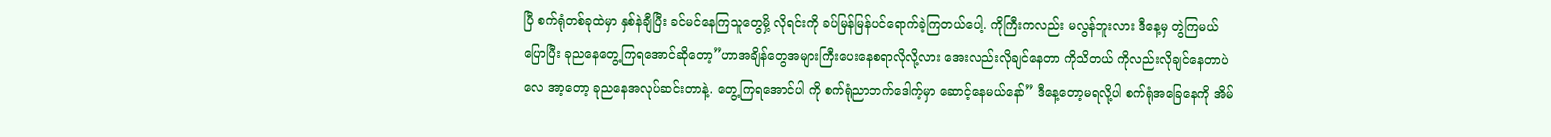ပြီ စက်ရုံတစ်ခုထဲမှာ နှစ်နဲချီပြီး ခင်မင်နေကြသူတွေမှိ့ လိုရင်းကို ခပ်မြန်မြန်ပင်ရောက်ခဲ့ကြတယ်ပေါ့. ကိုကြီးကလည်း မလွန်ဘူးလား ဒီနေ့မှ တွဲကြမယ်ပြောပြီး ခုညနေတွေ့ကြရအောင်ဆိုတော့”ဟာအချိန်တွေအများကြီးပေးနေစရာလိုလို့လား အေးလည်းလိုချင်နေတာ ကိုသိတယ် ကိုလည်းလိုချင်နေတာပဲလေ အာ့တော့ ခုညနေအလုပ်ဆင်းတာနဲ့. တွေ့ကြရအောင်ပါ ကို စက်ရုံညာဘက်ဒေါက့်မှာ ဆောင့်နေမယ်နော်” ဒီနေ့တော့မရလို့ပါ စက်ရုံအခြေနေကို အိမ်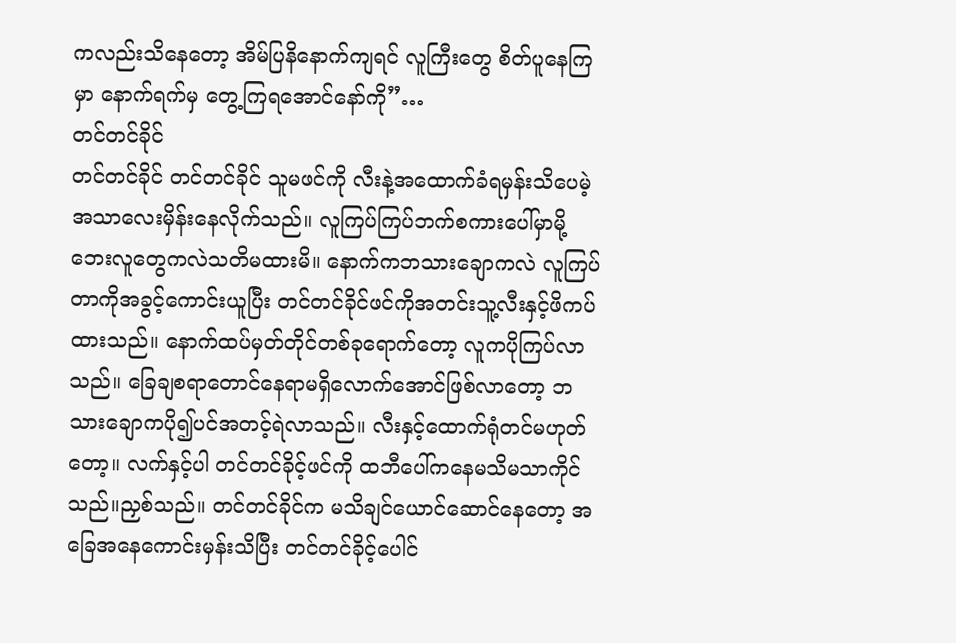ကလည်းသိနေတော့ အိမ်ပြနိနောက်ကျရင် လူကြီးတွေ စိတ်ပူနေကြမှာ နောက်ရက်မှ တွေ့ကြရအောင်နော်ကို”…
တင်တင်ခိုင်
တင်တင်ခိုင် တင်တင်ခိုင် သူမဖင်ကို လီးနဲ့အထောက်ခံရမှန်းသိပေမဲ့ အသာလေးမှိန်းနေလိုက်သည်။ လူကြပ်ကြပ်ဘက်စကားပေါ်မှာမို့ ဘေးလူတွေကလဲသတိမထားမိ။ နောက်ကဘသားချောကလဲ လူကြပ်တာကိုအခွင့်ကောင်းယူပြီး တင်တင်ခိုင်ဖင်ကိုအတင်းသူ့လီးနှင့်ဖိကပ်ထားသည်။ နောက်ထပ်မှတ်တိုင်တစ်ခုရောက်တော့ လူကပိုကြပ်လာသည်။ ခြေချစရာတောင်နေရာမရှိလောက်အောင်ဖြစ်လာတော့ ဘသားချောကပို၍ပင်အတင့်ရဲလာသည်။ လီးနှင့်ထောက်ရုံတင်မဟုတ်တော့။ လက်နှင့်ပါ တင်တင်ခိုင့်ဖင်ကို ထဘီပေါ်ကနေမသိမသာကိုင်သည်။ညှစ်သည်။ တင်တင်ခိုင်က မသိချင်ယောင်ဆောင်နေတော့ အခြေအနေကောင်းမှန်းသိပြီး တင်တင်ခိုင့်ပေါင်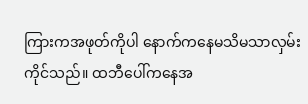ကြားကအဖုတ်ကိုပါ နောက်ကနေမသိမသာလှမ်းကိုင်သည်။ ထဘီပေါ်ကနေအ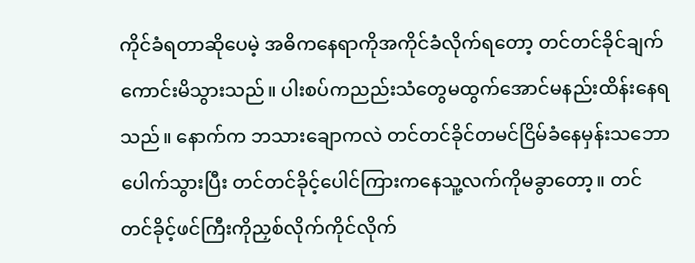ကိုင်ခံရတာဆိုပေမဲ့ အဓိကနေရာကိုအကိုင်ခံလိုက်ရတော့ တင်တင်ခိုင်ချက်ကောင်းမိသွားသည်။ ပါးစပ်ကညည်းသံတွေမထွက်အောင်မနည်းထိန်းနေရသည်။ နောက်က ဘသားချောကလဲ တင်တင်ခိုင်တမင်ငြိမ်ခံနေမှန်းသဘောပေါက်သွားပြီး တင်တင်ခိုင့်ပေါင်ကြားကနေသူ့လက်ကိုမခွာတော့။ တင်တင်ခိုင့်ဖင်ကြီးကိုညှစ်လိုက်ကိုင်လိုက်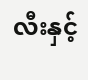လီးနှင့်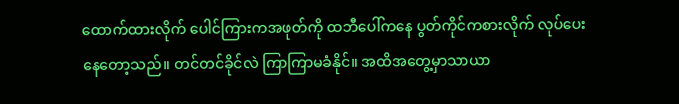ထောက်ထားလိုက် ပေါင်ကြားကအဖုတ်ကို ထဘီပေါ်ကနေ ပွတ်ကိုင်ကစားလိုက် လုပ်ပေးနေတော့သည်။ တင်တင်ခိုင်လဲ ကြာကြာမခံနိုင်။ အထိအတွေ့မှာသာယာ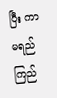ပြီး ကာမရည်ကြည်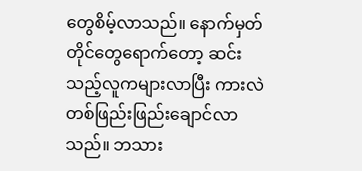တွေစိမ့်လာသည်။ နောက်မှတ်တိုင်တွေရောက်တော့ ဆင်းသည့်လူကများလာပြီး ကားလဲတစ်ဖြည်းဖြည်းချောင်လာသည်။ ဘသား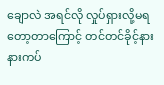ချောလဲ အရင်လို လှုပ်ရှားလို့မရတော့တာကြောင့် တင်တင်ခိုင့်နားနားကပ်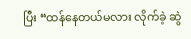ပြီး “ထန်နေတယ်မလား လိုက်ခဲ့ ဆွဲ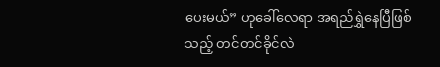ပေးမယ်” ဟုခေါ်လေရာ အရည်ရွှဲနေပြီဖြစ်သည့် တင်တင်ခိုင်လဲ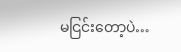မငြင်းတော့ပဲ…